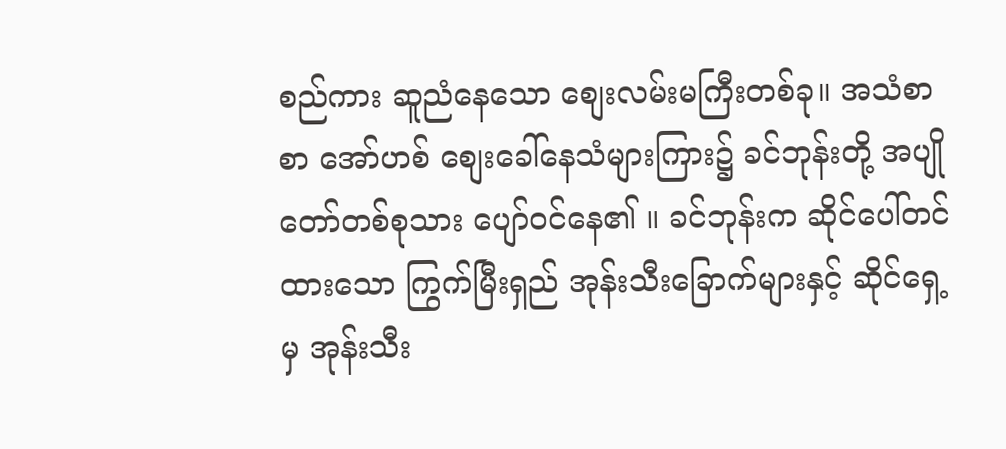စည်ကား ဆူညံနေသော စျေးလမ်းမကြီးတစ်ခု။ အသံစာစာ အော်ဟစ် စျေးခေါ်နေသံများကြား၌ ခင်ဘုန်းတို့ အပျိုတော်တစ်စုသား ပျော်ဝင်နေ၏ ။ ခင်ဘုန်းက ဆိုင်ပေါ်တင်ထားသော ကြွက်မြီးရှည် အုန်းသီးခြောက်များနှင့် ဆိုင်ရှေ့မှ အုန်းသီး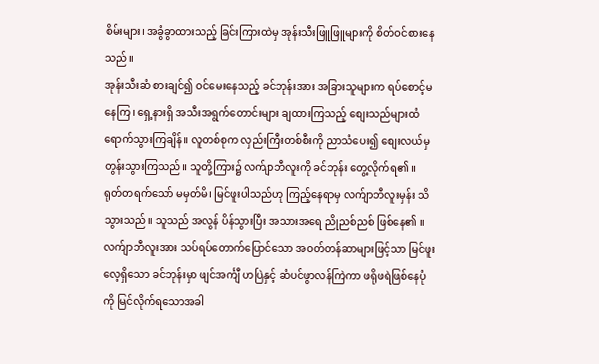စိမ်းများ၊ အခွံခွာထားသည့် ခြင်းကြားထဲမှ အုန်းသီးဖြူဖြူများကို စိတ်ဝင်စားနေသည်။
အုန်းသီးဆံ စားချင်၍ ဝင်မေးနေသည့် ခင်ဘုန်းအား အခြားသူများက ရပ်စောင့်မနေကြ၊ ရှေ့နားရှိ အသီးအရွက်တောင်းများ ချထားကြသည့် စျေးသည်များထံ ရောက်သွားကြချိန်။ လူတစ်စုက လှည်းကြီးတစ်စီးကို ညာသံပေး၍ စျေးလယ်မှ တွန်းသွားကြသည်။ သူတို့ကြား၌ လက်ျာဘီလူးကို ခင်ဘုန်း တွေ့လိုက်ရ၏ ။
ရုတ်တရက်သော် မမှတ်မိ၊ မြင်ဖူးပါသည်ဟု ကြည့်နေရာမှ လက်ျာဘီလူးမှန်း သိသွားသည်။ သူသည် အလွန် ပိန်သွားပြီး အသားအရေ ညိုညစ်ညစ် ဖြစ်နေ၏ ။ လက်ျာဘီလူးအား သပ်ရပ်တောက်ပြောင်သော အဝတ်တန်ဆာများဖြင့်သာ မြင်ဖူးလေ့ရှိသော ခင်ဘုန်းမှာ ဖျင်အင်္ကျီ ဟပြဲနှင့် ဆံပင်ဖွာလန်ကြဲကာ ဖရိုဖရဲဖြစ်နေပုံကို မြင်လိုက်ရသောအခါ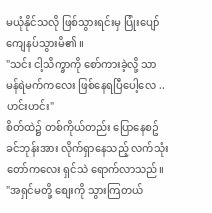မယုံနိုင်သလို ဖြစ်သွားရင်းမှ ပြုံးပျော်ကျေနပ်သွားမိ၏ ။
"သင်း ငါ့သိက္ခာကို စော်ကားခဲ့လို့ သာမန်ရဲမက်ကလေး ဖြစ်နေရပြီပေါ့လေ .. ဟင်းဟင်း"
စိတ်ထဲ၌ တစ်ကိုယ်တည်း ပြောနေစဥ် ခင်ဘုန်းအား လိုက်ရှာနေသည့် လက်သုံးတော်ကလေး ရှင်သဲ ရောက်လာသည်။
"အရှင်မတို့ စျေးကို သွားကြတယ်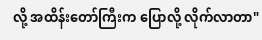လို့ အထိန်းတော်ကြီးက ပြောလို့ လိုက်လာတာ"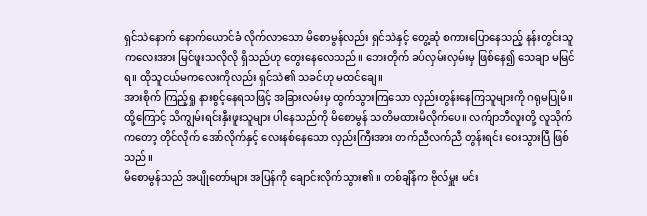ရှင်သဲနောက် နောက်ယောင်ခံ လိုက်လာသော မိစောမွန်လည်း ရှင်သဲနှင့် တွေ့ဆုံ စကားပြောနေသည့် နန်းတွင်းသူကလေးအား မြင်ဖူးသလိုလို ရှိသည်ဟု တွေးနေလေသည်။ ဘေးတိုက် ခပ်လှမ်းလှမ်းမှ ဖြစ်နေ၍ သေချာ မမြင်ရ။ ထိုသူငယ်မကလေးကိုလည်း ရှင်သဲ၏ သခင်ဟု မထင်ချေ။
အားစိုက် ကြည့်ရှု နားစွင့်နေရသဖြင့် အခြားလမ်းမှ ထွက်သွားကြသော လှည်းတွန်းနေကြသူများကို ဂရုမပြုမိ။ ထို့ကြောင့် သိကျွမ်းရင်းနှီးဖူးသူများ ပါနေသည်ကို မိစောမွန် သတိမထားမိလိုက်ပေ။ လက်ျာဘီလူးတို့ လူသိုက်ကတော့ တိုင်လိုက် အော်လိုက်နှင့် လေးနစ်နေသော လှည်းကြီးအား တက်ညီလက်ညီ တွန်းရင်း ဝေးသွားပြီ ဖြစ်သည်။
မိစောမွန်သည် အပျိုတော်များ အပြန်ကို ချောင်းလိုက်သွား၏ ။ တစ်ချိန်က ဗိုလ်မှူး မင်း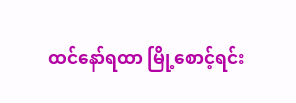ထင်နော်ရထာ မြို့စောင့်ရင်း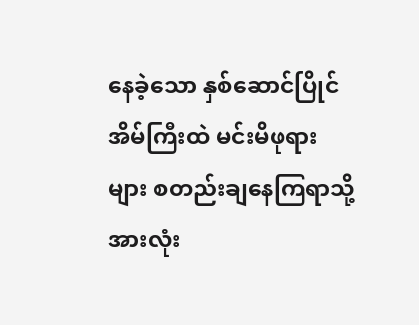နေခဲ့သော နှစ်ဆောင်ပြိုင်အိမ်ကြီးထဲ မင်းမိဖုရားများ စတည်းချနေကြရာသို့ အားလုံး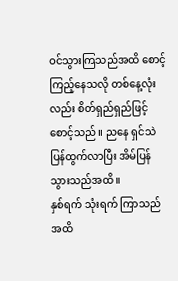ဝင်သွားကြသည်အထိ စောင့်ကြည့်နေသလို တစ်နေ့လုံးလည်း စိတ်ရှည်ရှည်ဖြင့် စောင့်သည်။ ညနေ ရှင်သဲ ပြန်ထွက်လာပြီး အိမ်ပြန်သွားသည်အထိ။
နှစ်ရက် သုံးရက် ကြာသည်အထိ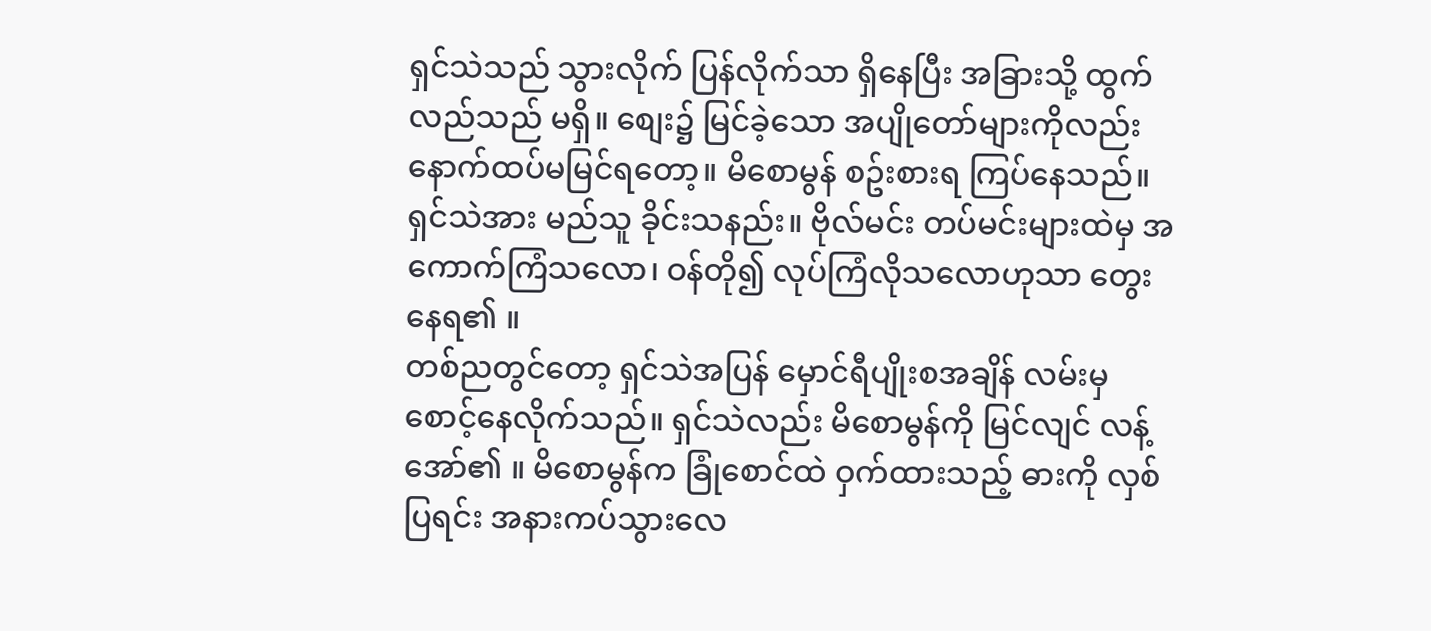ရှင်သဲသည် သွားလိုက် ပြန်လိုက်သာ ရှိနေပြီး အခြားသို့ ထွက်လည်သည် မရှိ။ စျေး၌ မြင်ခဲ့သော အပျိုတော်များကိုလည်း နောက်ထပ်မမြင်ရတော့။ မိစောမွန် စဥ်းစားရ ကြပ်နေသည်။ ရှင်သဲအား မည်သူ ခိုင်းသနည်း။ ဗိုလ်မင်း တပ်မင်းများထဲမှ အကောက်ကြံသလော၊ ဝန်တို၍ လုပ်ကြံလိုသလောဟုသာ တွေးနေရ၏ ။
တစ်ညတွင်တော့ ရှင်သဲအပြန် မှောင်ရီပျိုးစအချိန် လမ်းမှ စောင့်နေလိုက်သည်။ ရှင်သဲလည်း မိစောမွန်ကို မြင်လျင် လန့်အော်၏ ။ မိစောမွန်က ခြုံစောင်ထဲ ဝှက်ထားသည့် ဓားကို လှစ်ပြရင်း အနားကပ်သွားလေ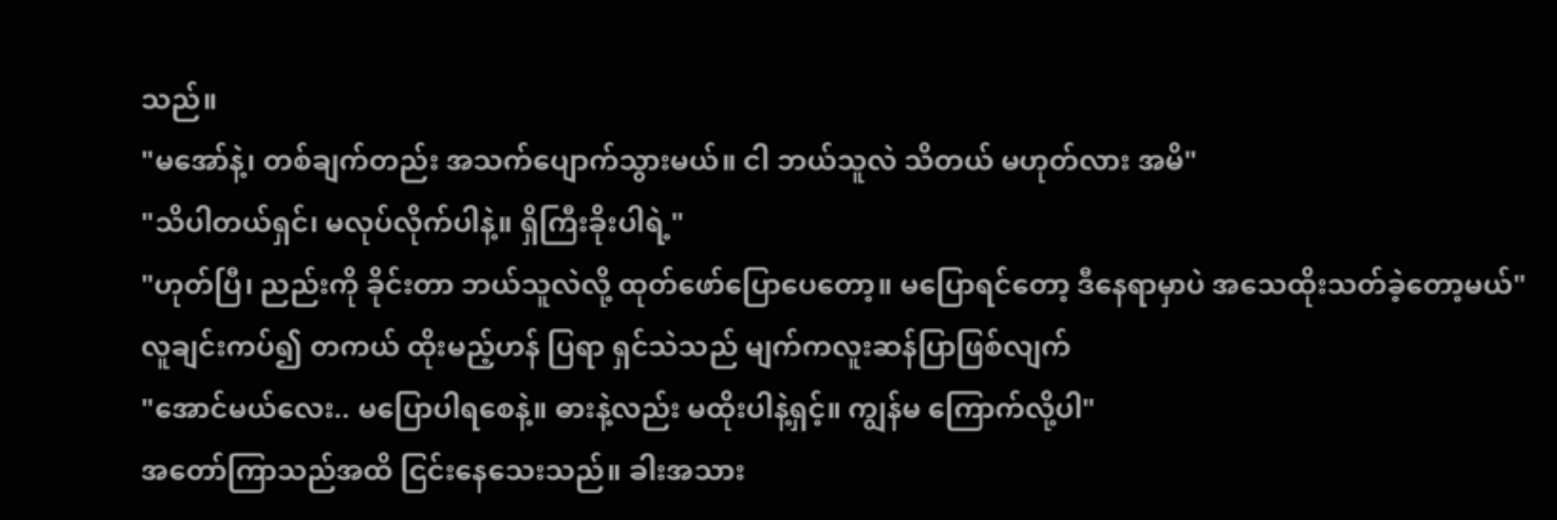သည်။
"မအော်နဲ့၊ တစ်ချက်တည်း အသက်ပျောက်သွားမယ်။ ငါ ဘယ်သူလဲ သိတယ် မဟုတ်လား အမိ"
"သိပါတယ်ရှင်၊ မလုပ်လိုက်ပါနဲ့။ ရှိကြီးခိုးပါရဲ့"
"ဟုတ်ပြီ၊ ညည်းကို ခိုင်းတာ ဘယ်သူလဲလို့ ထုတ်ဖော်ပြောပေတော့။ မပြောရင်တော့ ဒီနေရာမှာပဲ အသေထိုးသတ်ခဲ့တော့မယ်"
လူချင်းကပ်၍ တကယ် ထိုးမည့်ဟန် ပြရာ ရှင်သဲသည် မျက်ကလူးဆန်ပြာဖြစ်လျက်
"အောင်မယ်လေး.. မပြောပါရစေနဲ့။ ဓားနဲ့လည်း မထိုးပါနဲ့ရှင့်။ ကျွန်မ ကြောက်လို့ပါ"
အတော်ကြာသည်အထိ ငြင်းနေသေးသည်။ ခါးအသား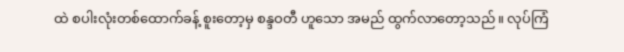ထဲ စပါးလုံးတစ်ထောက်ခန့် စူးတော့မှ စန္ဒဝတီ ဟူသော အမည် ထွက်လာတော့သည်။ လုပ်ကြံ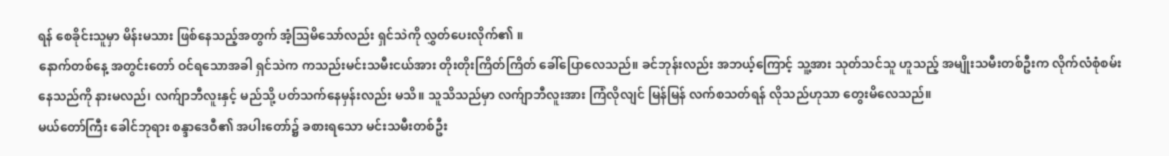ရန် စေခိုင်းသူမှာ မိန်းမသား ဖြစ်နေသည့်အတွက် အံ့သြမိသော်လည်း ရှင်သဲကို လွှတ်ပေးလိုက်၏ ။
နောက်တစ်နေ့ အတွင်းတော် ဝင်ရသောအခါ ရှင်သဲက ကသည်းမင်းသမီးငယ်အား တိုးတိုးကြိတ်ကြိတ် ခေါ်ပြောလေသည်။ ခင်ဘုန်းလည်း အဘယ့်ကြောင့် သူ့အား သုတ်သင်သူ ဟူသည့် အမျိုးသမီးတစ်ဦးက လိုက်လံစုံစမ်းနေသည်ကို နားမလည်၊ လက်ျာဘီလူးနှင့် မည်သို့ ပတ်သက်နေမှန်းလည်း မသိ။ သူသိသည်မှာ လက်ျာဘီလူးအား ကြံလိုလျင် မြန်မြန် လက်စသတ်ရန် လိုသည်ဟုသာ တွေးမိလေသည်။
မယ်တော်ကြီး ခေါင်ဘုရား စန္ဒာဒေဝီ၏ အပါးတော်၌ ခစားရသော မင်းသမီးတစ်ဦး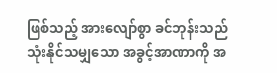ဖြစ်သည့် အားလျော်စွာ ခင်ဘုန်းသည် သုံးနိုင်သမျှသော အခွင့်အာဏာကို အ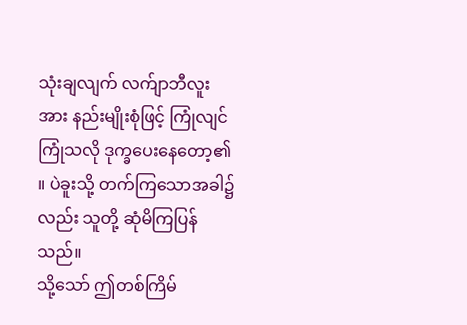သုံးချလျက် လက်ျာဘီလူးအား နည်းမျိုးစုံဖြင့် ကြုံလျင် ကြုံသလို ဒုက္ခပေးနေတော့၏ ။ ပဲခူးသို့ တက်ကြသောအခါ၌လည်း သူတို့ ဆုံမိကြပြန်သည်။
သို့သော် ဤတစ်ကြိမ်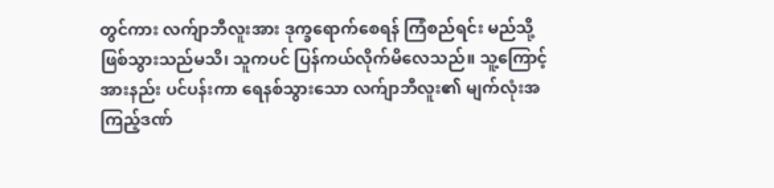တွင်ကား လက်ျာဘီလူးအား ဒုက္ခရောက်စေရန် ကြံစည်ရင်း မည်သို့ ဖြစ်သွားသည်မသိ၊ သူကပင် ပြန်ကယ်လိုက်မိလေသည်။ သူ့ကြောင့် အားနည်း ပင်ပန်းကာ ရေနစ်သွားသော လက်ျာဘီလူး၏ မျက်လုံးအကြည့်ဒဏ်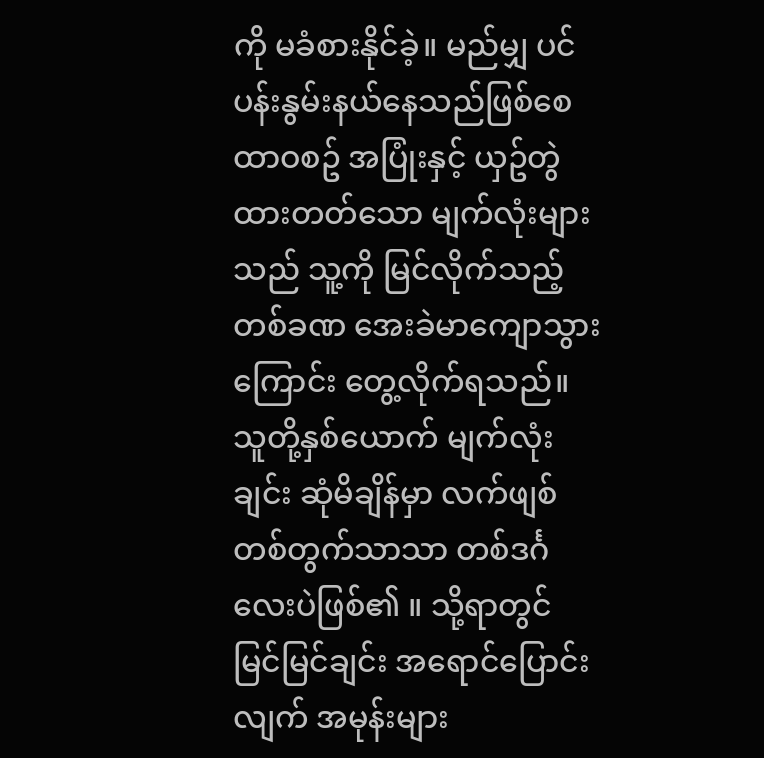ကို မခံစားနိုင်ခဲ့။ မည်မျှ ပင်ပန်းနွမ်းနယ်နေသည်ဖြစ်စေ ထာဝစဥ် အပြုံးနှင့် ယှဥ်တွဲထားတတ်သော မျက်လုံးများသည် သူ့ကို မြင်လိုက်သည့် တစ်ခဏ အေးခဲမာကျောသွားကြောင်း တွေ့လိုက်ရသည်။
သူတို့နှစ်ယောက် မျက်လုံးချင်း ဆုံမိချိန်မှာ လက်ဖျစ်တစ်တွက်သာသာ တစ်ဒင်္ဂလေးပဲဖြစ်၏ ။ သို့ရာတွင် မြင်မြင်ချင်း အရောင်ပြောင်းလျက် အမုန်းများ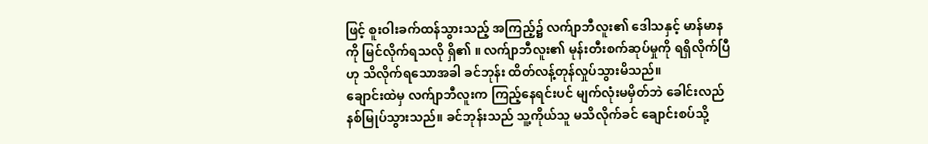ဖြင့် စူးဝါးခက်ထန်သွားသည့် အကြည့်၌ လက်ျာဘီလူး၏ ဒေါသနှင့် မာန်မာနကို မြင်လိုက်ရသလို ရှိ၏ ။ လက်ျာဘီလူး၏ မုန်းတီးစက်ဆုပ်မှုကို ရရှိလိုက်ပြီဟု သိလိုက်ရသောအခါ ခင်ဘုန်း ထိတ်လန့်တုန်လှုပ်သွားမိသည်။
ချောင်းထဲမှ လက်ျာဘီလူးက ကြည့်နေရင်းပင် မျက်လုံးမမှိတ်ဘဲ ခေါင်းလည် နစ်မြုပ်သွားသည်။ ခင်ဘုန်းသည် သူ့ကိုယ်သူ မသိလိုက်ခင် ချောင်းစပ်သို့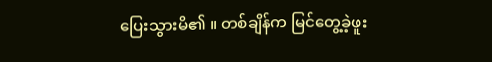ပြေးသွားမိ၏ ။ တစ်ချိန်က မြင်တွေ့ခဲ့ဖူး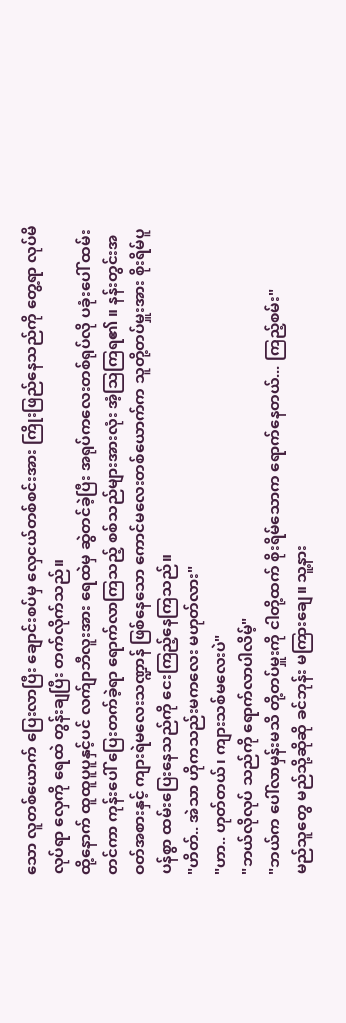သော လူတစ်ယောက် ပြေးလာပြီး ချောင်းစပ်မှ လှေငယ်တစ်စင်းအား ကြိုးဖြည်နေသည်ကို တွေ့ရာ လုပ်မိလုပ်ရာ လှေကို ရေထဲ တွန်းချပြီး တက်လိုက်သည်။
ထို့နောက် ထူထူပူပူနှင့်ပင် လက်ျာဘီလူးအား ရေထဲမှ ဆွဲတင်ခဲ့ပြီး အရုပ်ကလေးတစ်ရုပ်လို ပခုံးပေါ် ထမ်းတင်ကာ ကုန်းပေါ် ပြေးတက်ခဲ့ရာ ရောက်လာကြသည့် စစ်သည်များအားလုံး အံ့သြကြရ၏ ။ နန်းတွင်းအဝတ်အစားနှင့် ကျားရဲမလေးသဏ္ဍာန် ဖြစ်နေသော ကောင်မလေးတစ်ယောက်က သူတို့တပ်မှူးအား စိုးရိမ်ပူပန်စွာ ထမ်းပြေးနေသည်ကို ငေးကြည့်နေကြသည်။
"ဟိတ်.. အဲသာ ဟိုကသည်းမကလေး မဟုတ်လား"
"ဟာ.. ဟုတ်တယ်၊ ကျားသစ်မလေးပဲ"
"ဘယ်လိုလုပ် သည်ကို ရောက်လာပါလိမ့်"
"ဘယ်က ပေါ်လာမှန်းမသိ တို့တပ်မှူးကို ငါတို့ထက် စိုးရိမ်သောက ရောက်နေတယ်... ကြည့်စမ်း"
မည်သူတွေ မည်သို့ဆိုဆို ခင်ဘုန်း မကြားချေ။ သူ့နား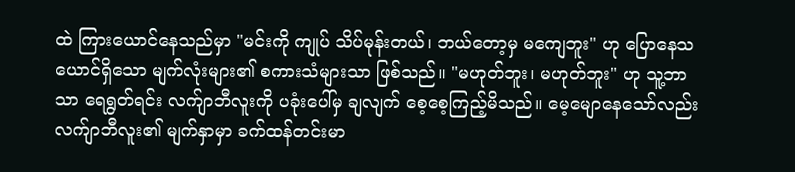ထဲ ကြားယောင်နေသည်မှာ "မင်းကို ကျုပ် သိပ်မုန်းတယ်၊ ဘယ်တော့မှ မကျေဘူး" ဟု ပြောနေသယောင်ရှိသော မျက်လုံးများ၏ စကားသံများသာ ဖြစ်သည်။ "မဟုတ်ဘူး၊ မဟုတ်ဘူး" ဟု သူ့ဘာသာ ရေရွတ်ရင်း လက်ျာဘီလူးကို ပခုံးပေါ်မှ ချလျက် စေ့စေ့ကြည့်မိသည်။ မေ့မျောနေသော်လည်း လက်ျာဘီလူး၏ မျက်နှာမှာ ခက်ထန်တင်းမာ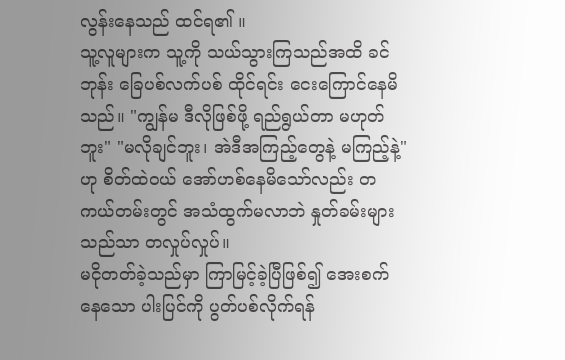လွန်းနေသည် ထင်ရ၏ ။
သူ့လူများက သူ့ကို သယ်သွားကြသည်အထိ ခင်ဘုန်း ခြေပစ်လက်ပစ် ထိုင်ရင်း ငေးကြောင်နေမိသည်။ "ကျွန်မ ဒီလိုဖြစ်ဖို့ ရည်ရွယ်တာ မဟုတ်ဘူး" "မလိုချင်ဘူး၊ အဲဒီအကြည့်တွေနဲ့ မကြည့်နဲ့" ဟု စိတ်ထဲဝယ် အော်ဟစ်နေမိသော်လည်း တကယ်တမ်းတွင် အသံထွက်မလာဘဲ နှုတ်ခမ်းများသည်သာ တလှုပ်လှုပ်။
မငိုတတ်ခဲ့သည်မှာ ကြာမြင့်ခဲ့ပြီဖြစ်၍ အေးစက်နေသော ပါးပြင်ကို ပွတ်ပစ်လိုက်ရန်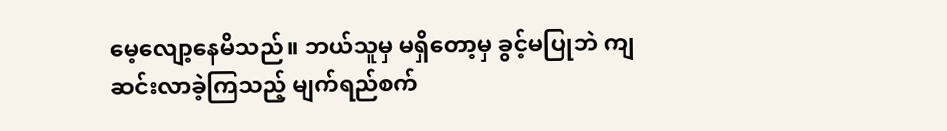မေ့လျော့နေမိသည်။ ဘယ်သူမှ မရှိတော့မှ ခွင့်မပြုဘဲ ကျဆင်းလာခဲ့ကြသည့် မျက်ရည်စက်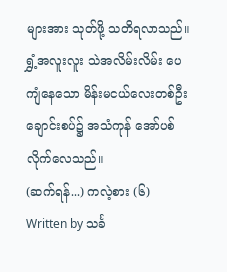များအား သုတ်ဖို့ သတိရလာသည်။ ရွှံ့အလူးလူး သဲအလိမ်းလိမ်း ပေကျံနေသော မိန်းမငယ်လေးတစ်ဦး ချောင်းစပ်၌ အသံကုန် အော်ပစ်လိုက်လေသည်။
(ဆက်ရန်...) ကလဲ့စား (၆)
Written by သင်္ခ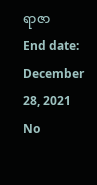ရာဇာ
End date: December 28, 2021
No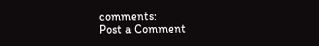comments:
Post a Comment